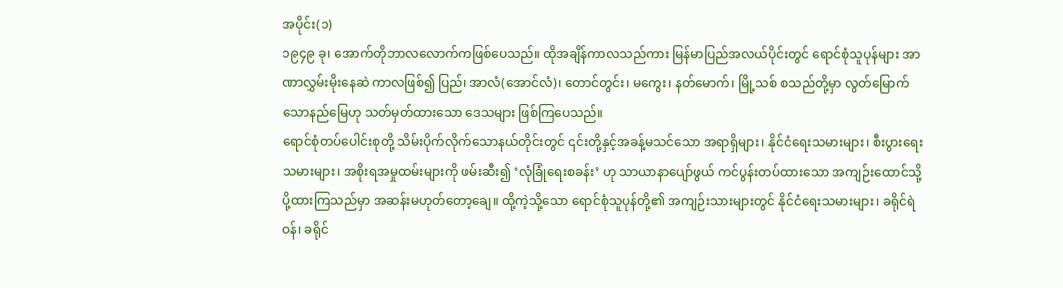အပိုင်း(၁)
၁၉၄၉ ခု၊ အောက်တိုဘာလလောက်ကဖြစ်ပေသည်။ ထိုအချိန်ကာလသည်ကား မြန်မာပြည်အလယ်ပိုင်းတွင် ရောင်စုံသူပုန်များ အာဏာလွှမ်းမိုးနေဆဲ ကာလဖြစ်၍ ပြည်၊ အာလံ(အောင်လံ)၊ တောင်တွင်း၊ မကွေး၊ နတ်မောက်၊ မြို့သစ် စသည်တို့မှာ လွတ်မြောက်သောနည်မြေဟု သတ်မှတ်ထားသော ဒေသများ ဖြစ်ကြပေသည်။
ရောင်စုံတပ်ပေါင်းစုတို့ သိမ်းပိုက်လိုက်သောနယ်တိုင်းတွင် ၎င်းတို့နှင့်အခန့်မသင်သော အရာရှိများ၊ နိုင်ငံရေးသမားများ၊ စီးပွားရေးသမားများ၊ အစိုးရအမှုထမ်းများကို ဖမ်းဆီး၍ ‘လုံခြုံရေးစခန်း’ ဟု သာယာနာပျော်ဖွယ် ကင်ပွန်းတပ်ထားသော အကျဉ်းထောင်သို့ ပို့ထားကြသည်မှာ အဆန်းမဟုတ်တော့ချေ။ ထို့ကဲ့သို့သော ရောင်စုံသူပုန်တို့၏ အကျဉ်းသားများတွင် နိုင်ငံရေးသမားများ၊ ခရိုင်ရဲဝန်၊ ခရိုင်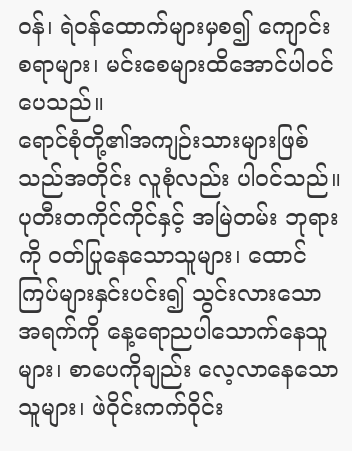ဝန်၊ ရဲဝန်ထောက်များမှစ၍ ကျောင်းစရာများ၊ မင်းစေများထိအောင်ပါဝင်ပေသည်။
ရောင်စုံတို့၏အကျဉ်းသားများဖြစ်သည်အတိုင်း လူစုံလည်း ပါဝင်သည်။ ပုတီးတကိုင်ကိုင်နှင့် အမြဲတမ်း ဘုရားကို ဝတ်ပြုနေသောသူများ၊ ထောင်ကြပ်များနှင်းပင်း၍ သွင်းလားသော အရက်ကို နေ့ရောညပါသောက်နေသူများ၊ စာပေကိုချည်း လေ့လာနေသောသူများ၊ ဖဲဝိုင်းကက်ဝိုင်း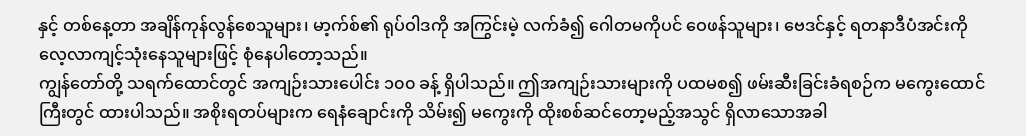နှင့် တစ်နေ့တာ အချိန်ကုန်လွန်စေသူများ၊ မာ့က်စ်၏ ရုပ်ဝါဒကို အကြွင်းမဲ့ လက်ခံ၍ ဂေါတမကိုပင် ဝေဖန်သူများ၊ ဗေဒင်နှင့် ရတနာဒီပံအင်းကို လေ့လာကျင့်သုံးနေသူများဖြင့် စုံနေပါတော့သည်။
ကျွန်တော်တို့ သရက်ထောင်တွင် အကျဉ်းသားပေါင်း ၁၀၀ ခန့် ရှိပါသည်။ ဤအကျဉ်းသားများကို ပထမစ၍ ဖမ်းဆီးခြင်းခံရစဉ်က မကွေးထောင်ကြီးတွင် ထားပါသည်။ အစိုးရတပ်များက ရေနံချောင်းကို သိမ်း၍ မကွေးကို ထိုးစစ်ဆင်တော့မည့်အသွင် ရှိလာသောအခါ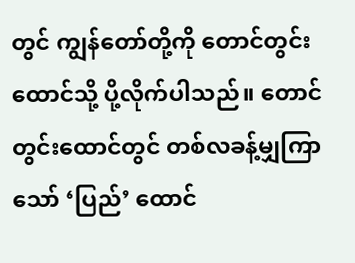တွင် ကျွန်တော်တို့ကို တောင်တွင်းထောင်သို့ ပို့လိုက်ပါသည်။ တောင်တွင်းထောင်တွင် တစ်လခန့်မျှကြာသော် ‘ပြည်’ ထောင်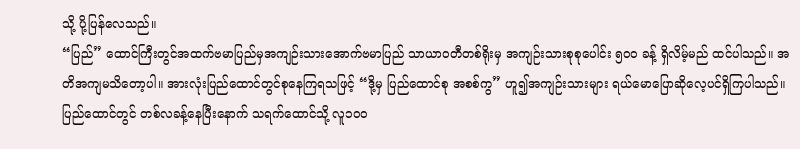သို့ ပို့ပြန်လေသည်။
“ပြည်” ထောင်ကြီးတွင်အထက်ဗမာပြည်မှအကျဉ်းသားအောက်ဗမာပြည် သာယာဝတီတစ်ရိုးမှ အကျဉ်းသားစုစုပေါင်း ၅၀၀ ခန့် ရှိလိမ့်မည် ထင်ပါသည်။ အတိအကျမသိတော့ပါ။ အားလုံးပြည်ထောင်တွင်စုနေကြရသဖြင့် “ဒို့မှ ပြည်ထောင်စု အစစ်ကွ” ဟူ၍အကျဉ်းသားများ ရယ်မောပြောဆိုလေ့ပင်ရှိကြပါသည်။
ပြည်ထောင်တွင် တစ်လခန့်နေပြီးနောက် သရက်ထောင်သို့ လူ၁၀၀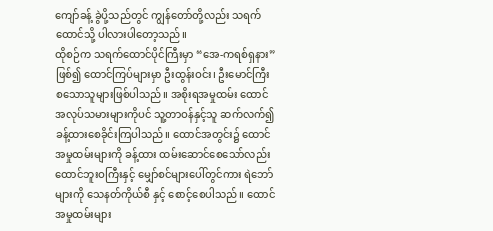ကျော်ခန့် ခွဲပို့သည်တွင် ကျွန်တော်တို့လည်း သရက်ထောင်သို့ ပါလားပါတော့သည်။
ထိုစဉ်က သရက်ထောင်ပိုင်ကြီးမှာ “အေ-ကရစ်ရှနား” ဖြစ်၍ ထောင်ကြပ်များမှာ ဦးထွန်းဝင်း၊ ဦးမောင်ကြီး စသောသူများဖြစ်ပါသည်။ အစိုးရအမှုထမ်း ထောင်အလုပ်သမားများကိုပင် သူ့တာဝန်နှင့်သူ ဆက်လက်၍ခန့်ထားစေခိုင်းကြပါသည်။ ထောင်အတွင်း၌ ထောင်အမှုထမ်းများကို ခန့်ထား ထမ်းဆောင်စေသော်လည်း ထောင်ဘူးဝကြီးနှင့် မျှော်စင်များပေါ်တွင်ကား ရဲဘော်များကို သေနတ်ကိုယ်စီ နှင့် စောင့်စေပါသည်။ ထောင်အမှုထမ်းများ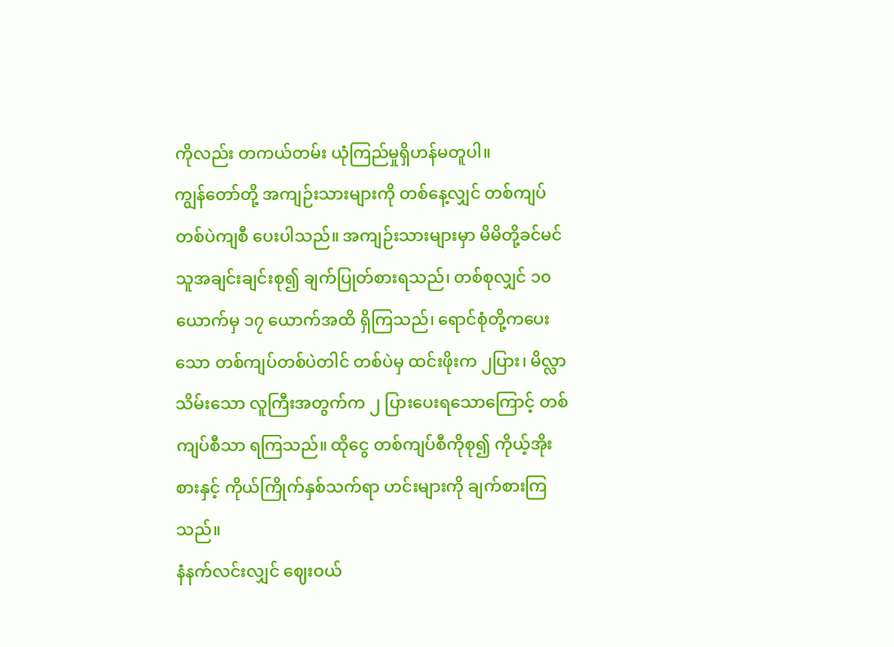ကိုလည်း တကယ်တမ်း ယုံကြည်မှုရှိဟန်မတူပါ။
ကျွန်တော်တို့ အကျဉ်းသားများကို တစ်နေ့လျှင် တစ်ကျပ်တစ်ပဲကျစီ ပေးပါသည်။ အကျဉ်းသားများမှာ မိမိတို့ခင်မင်သူအချင်းချင်းစု၍ ချက်ပြုတ်စားရသည်၊ တစ်စုလျှင် ၁၀ ယောက်မှ ၁၇ ယောက်အထိ ရှိကြသည်၊ ရောင်စုံတို့ကပေးသော တစ်ကျပ်တစ်ပဲတါင် တစ်ပဲမှ ထင်းဖိုးက ၂ပြား၊ မိလ္လာသိမ်းသော လူကြီးအတွက်က ၂ ပြားပေးရသောကြောင့် တစ်ကျပ်စီသာ ရကြသည်။ ထိုငွေ တစ်ကျပ်စီကိုစု၍ ကိုယ့်အိုးစားနှင့် ကိုယ်ကြိုက်နှစ်သက်ရာ ဟင်းများကို ချက်စားကြသည်။
နံနက်လင်းလျှင် ဈေးဝယ်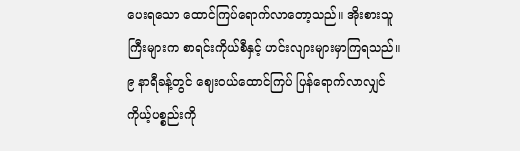ပေးရသော ထောင်ကြပ်ရောက်လာတော့သည်။ အိုးစားသူကြီးများက စာရင်းကိုယ်စီနှင့် ဟင်းလျားများမှာကြရသည်။ ၉ နာရီခန့်တွင် ဈေးဝယ်ထောင်ကြပ် ပြန်ရောက်လာလျှင် ကိုယ့်ပစ္စည်းကို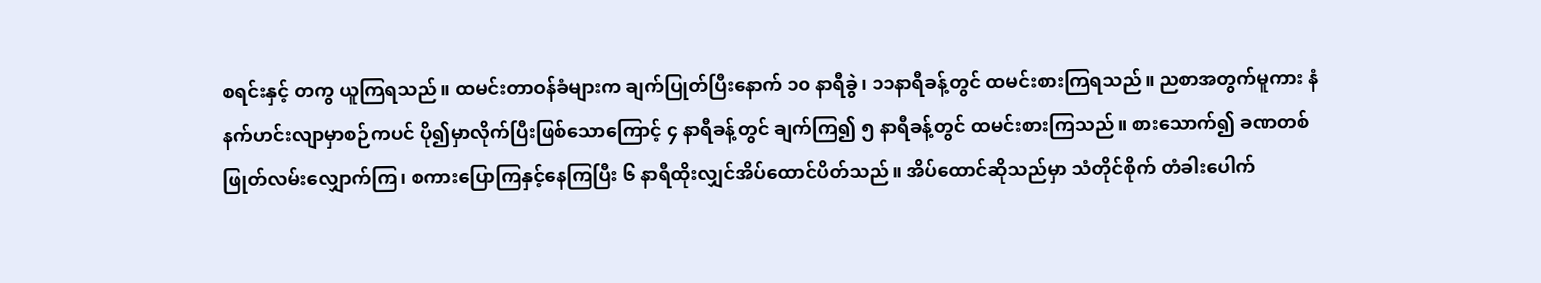စရင်းနှင့် တကွ ယူကြရသည်။ ထမင်းတာဝန်ခံများက ချက်ပြုတ်ပြီးနောက် ၁၀ နာရီခွဲ၊ ၁၁နာရီခန့်တွင် ထမင်းစားကြရသည်။ ညစာအတွက်မူကား နံနက်ဟင်းလျာမှာစဉ်ကပင် ပို၍မှာလိုက်ပြီးဖြစ်သောကြောင့် ၄ နာရီခန့်တွင် ချက်ကြ၍ ၅ နာရီခန့်တွင် ထမင်းစားကြသည်။ စားသောက်၍ ခဏတစ်ဖြုတ်လမ်းလျှောက်ကြ၊ စကားပြောကြနှင့်နေကြပြီး ၆ နာရီထိုးလျှင်အိပ်ထောင်ပိတ်သည်။ အိပ်ထောင်ဆိုသည်မှာ သံတိုင်စိုက် တံခါးပေါက်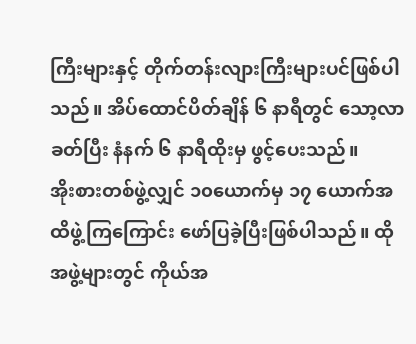ကြီးများနှင့် တိုက်တန်းလျားကြီးများပင်ဖြစ်ပါသည်။ အိပ်ထောင်ပိတ်ချိန် ၆ နာရီတွင် သော့လာခတ်ပြီး နံနက် ၆ နာရီထိုးမှ ဖွင့်ပေးသည်။
အိုးစားတစ်ဖွဲ့လျှင် ၁၀ယောက်မှ ၁၇ ယောက်အထိဖွဲ့ကြကြောင်း ဖော်ပြခဲ့ပြီးဖြစ်ပါသည်။ ထိုအဖွဲ့များတွင် ကိုယ်အ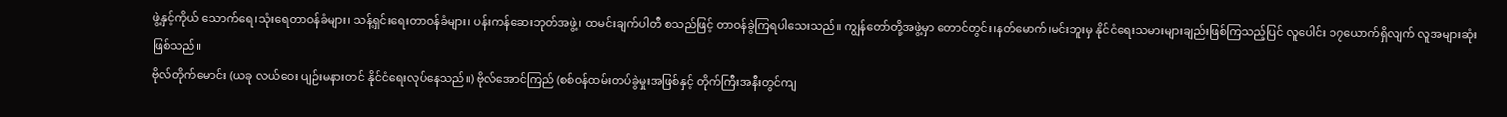ဖွဲ့နှင့်ကိုယ် သောက်ရေ၊သုံးရေတာဝန်ခံများ၊ သန့်ရှင်းရေးတာဝန်ခံများ၊ ပန်းကန်ဆေးဘုတ်အဖွဲ့၊ ထမင်းချက်ပါတီ စသည်ဖြင့် တာဝန်ခွဲကြရပါသေးသည်။ ကျွန်တော်တို့အဖွဲ့မှာ တောင်တွင်း၊နတ်မောက်၊မင်းဘူးမှ နိုင်ငံရေးသမားများချည်းဖြစ်ကြသည့်ပြင် လူပေါင်း ၁၇ယောက်ရှိလျက် လူအများဆုံးဖြစ်သည်။
ဗိုလ်တိုက်မောင်း (ယခု လယ်ဝေး ပျဉ်းမနားတင် နိုင်ငံရေးလုပ်နေသည်။) ဗိုလ်အောင်ကြည် (စစ်ဝန်ထမ်းတပ်ခွဲမှုးအဖြစ်နှင့် တိုက်ကြီးအနီးတွင်ကျ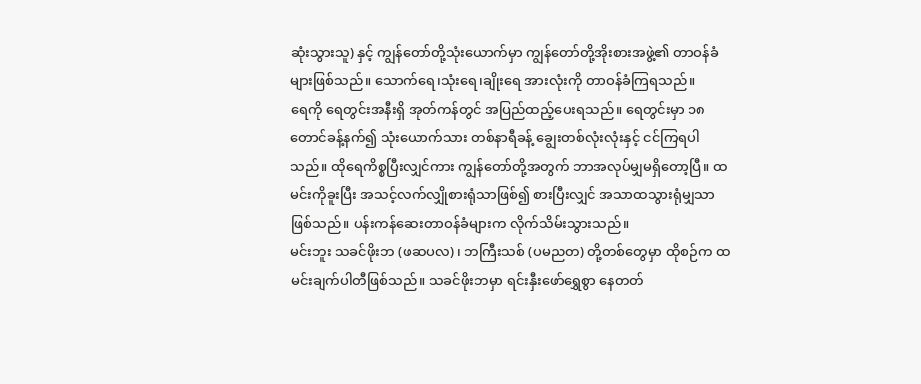ဆုံးသွားသူ) နှင့် ကျွန်တော်တို့သုံးယောက်မှာ ကျွန်တော်တို့အိုးစားအဖွဲ့၏ တာဝန်ခံများဖြစ်သည်။ သောက်ရေ၊သုံးရေ၊ချိုးရေ အားလုံးကို တာဝန်ခံကြရသည်။
ရေကို ရေတွင်းအနီးရှိ အုတ်ကန်တွင် အပြည်ထည့်ပေးရသည်။ ရေတွင်းမှာ ၁၈တောင်ခန့်နက်၍ သုံးယောက်သား တစ်နာရီခန့် ချွေးတစ်လုံးလုံးနှင့် ငင်ကြရပါသည်။ ထိုရေကိစ္စပြီးလျှင်ကား ကျွန်တော်တို့အတွက် ဘာအလုပ်မျှမရှိတော့ပြီ။ ထမင်းကိုခူးပြီး အသင့်လက်လျှိုစားရုံသာဖြစ်၍ စားပြီးလျှင် အသာထသွားရုံမျှသာဖြစ်သည်။ ပန်းကန်ဆေးတာဝန်ခံများက လိုက်သိမ်းသွားသည်။
မင်းဘူး သခင်ဖိုးဘ (ဖဆပလ)၊ ဘကြီးသစ် (ပမညတ) တို့တစ်တွေမှာ ထိုစဉ်က ထမင်းချက်ပါတီဖြစ်သည်။ သခင်ဖိုးဘမှာ ရင်းနှီးဖော်ရွှေစွာ နေတတ်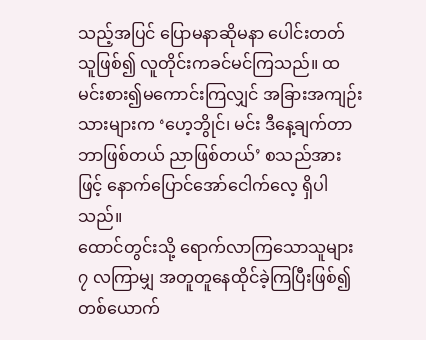သည့်အပြင် ပြောမနာဆိုမနာ ပေါင်းတတ်သူဖြစ်၍ လူတိုင်းကခင်မင်ကြသည်။ ထမင်းစား၍မကောင်းကြလျှင် အခြားအကျဉ်းသားများက ‘ဟေ့ဘွိုင်၊ မင်း ဒီနေ့ချက်တာဘာဖြစ်တယ် ညာဖြစ်တယ်’ စသည်အားဖြင့် နောက်ပြောင်အော်ငေါက်လေ့ ရှိပါသည်။
ထောင်တွင်းသို့ ရောက်လာကြသောသူများ ၇ လကြာမျှ အတူတူနေထိုင်ခဲ့ကြပြီးဖြစ်၍ တစ်ယောက်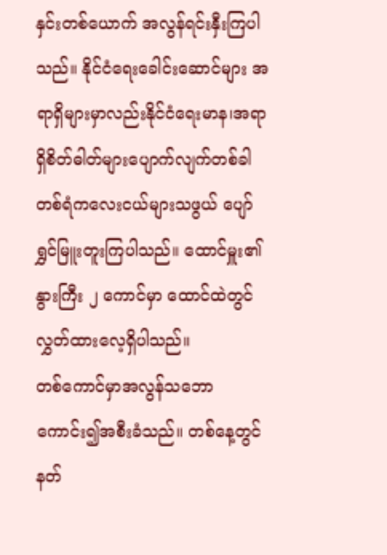နှင်းတစ်ယောက် အလွန်ရင်းနှီးကြပါသည်။ နိုင်ငံရေးခေါင်းဆောင်များ အရာရှိများမှာလည်းနိုင်ငံရေးမာန၊အရာရှိစိတ်ဓါတ်များပျောက်လျက်တစ်ခါတစ်ရံကလေးငယ်များသဖွယ် ပျော်ရွှင်မြူးတူးကြပါသည်။ ထောင်မှူး၏ နွားကြီး ၂ ကောင်မှာ ထောင်ထဲတွင် လွှတ်ထားလေ့ရှိပါသည်။
တစ်ကောင်မှာအလွန်သဘောကောင်း၍အစီးခံသည်။ တစ်နေ့တွင်နတ်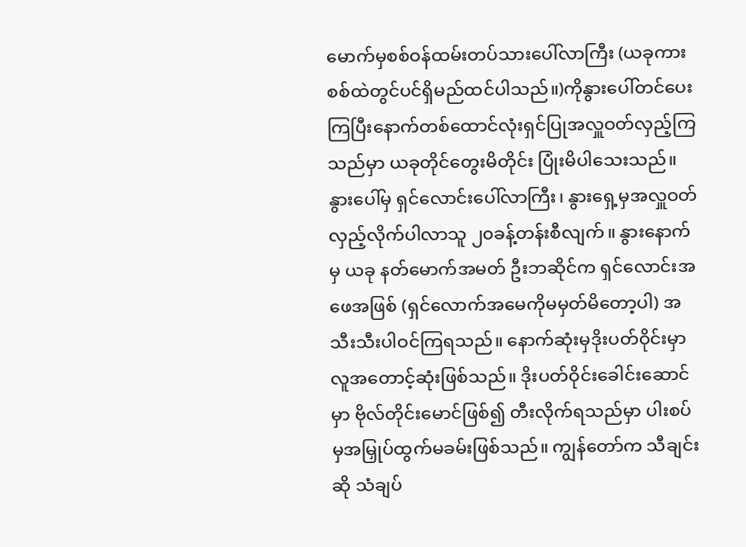မောက်မှစစ်ဝန်ထမ်းတပ်သားပေါ်လာကြီး (ယခုကားစစ်ထဲတွင်ပင်ရှိမည်ထင်ပါသည်။)ကိုနွားပေါ်တင်ပေးကြပြီးနောက်တစ်ထောင်လုံးရှင်ပြုအလှူဝတ်လှည့်ကြသည်မှာ ယခုတိုင်တွေးမိတိုင်း ပြုံးမိပါသေးသည်။
နွားပေါ်မှ ရှင်လောင်းပေါ်လာကြီး၊ နွားရှေ့မှအလှူဝတ်လှည့်လိုက်ပါလာသူ ၂၀ခန့်တန်းစီလျက်။ နွားနောက်မှ ယခု နတ်မောက်အမတ် ဦးဘဆိုင်က ရှင်လောင်းအဖေအဖြစ် (ရှင်လောက်အမေကိုမမှတ်မိတော့ပါ) အသီးသီးပါဝင်ကြရသည်။ နောက်ဆုံးမှဒိုးပတ်ဝိုင်းမှာ လူအတောင့်ဆုံးဖြစ်သည်။ ဒိုးပတ်ဝိုင်းခေါင်းဆောင်မှာ ဗိုလ်တိုင်းမောင်ဖြစ်၍ တီးလိုက်ရသည်မှာ ပါးစပ်မှအမြှုပ်ထွက်မခမ်းဖြစ်သည်။ ကျွန်တော်က သီချင်းဆို သံချပ်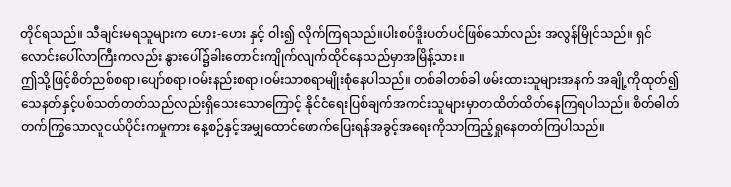တိုင်ရသည်။ သီချင်းမရသူများက ဟေး-ဟေး နှင့် ဝါး၍ လိုက်ကြရသည်။ပါးစပ်ဒိူးပတ်ပင်ဖြစ်သော်လည်း အလွန်မြိုင်သည်။ ရှင်လောင်းပေါ်လာကြီးကလည်း နွားပေါ်၌ခါးတောင်းကျိုက်လျက်ထိုင်နေသည်မှာအမြိန့်သား။
ဤသို့ဖြင့်စိတ်ညစ်စရာ၊ပျော်စရာ၊ဝမ်းနည်းစရာ၊ဝမ်းသာစရာမျိုးစုံနေပါသည်။ တစ်ခါတစ်ခါ ဖမ်းထားသူများအနက် အချို့ကိုထုတ်၍ သေနတ်နှင့်ပစ်သတ်တတ်သည်လည်းရှိသေးသောကြောင့် နိုင်ငံရေးပြစ်ချက်အကင်းသူများမှာတထိတ်ထိတ်နေကြရပါသည်။ စိတ်ဓါတ်တက်ကြွသောလူငယ်ပိုင်းကမှုကား နေ့စဉ်နှင့်အမျှထောင်ဖောက်ပြေးရန်အခွင့်အရေးကိုသာကြည့်ရှုနေတတ်ကြပါသည်။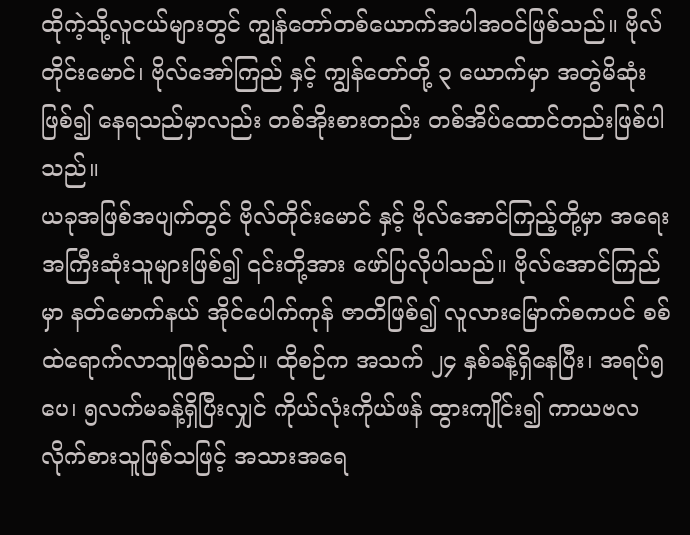ထိုကဲ့သို့လူငယ်များတွင် ကျွန်တော်တစ်ယောက်အပါအဝင်ဖြစ်သည်။ ဗိုလ်တိုင်းမောင်၊ ဗိုလ်အော်ကြည် နှင့် ကျွန်တော်တို့ ၃ ယောက်မှာ အတွဲမိဆုံးဖြစ်၍ နေရသည်မှာလည်း တစ်အိုးစားတည်း တစ်အိပ်ထောင်တည်းဖြစ်ပါသည်။
ယခုအဖြစ်အပျက်တွင် ဗိုလ်တိုင်းမောင် နှင့် ဗိုလ်အောင်ကြည့်တို့မှာ အရေးအကြီးဆုံးသူများဖြစ်၍ ၎င်းတို့အား ဖော်ပြလိုပါသည်။ ဗိုလ်အောင်ကြည်မှာ နတ်မောက်နယ် အိုင်ပေါက်ကုန် ဇာတိဖြစ်၍ လူလားမြောက်စကပင် စစ်ထဲရောက်လာသူဖြစ်သည်။ ထိုစဉ်က အသက် ၂၄ နှစ်ခန့်ရှိနေပြီး၊ အရပ်၅ ပေ၊ ၅လက်မခန့်ရှိပြီးလျှင် ကိုယ်လုံးကိုယ်ဖန် ထွားကျိုင်း၍ ကာယဗလလိုက်စားသူဖြစ်သဖြင့် အသားအရေ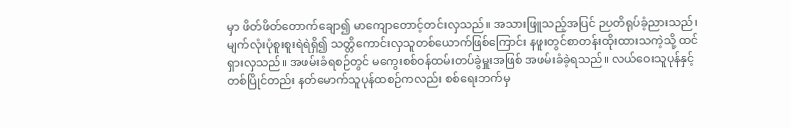မှာ ဖိတ်ဖိတ်တောက်ချော၍ မာကျောတောင့်တင်းလှသည်။ အသားဖြူသည့်အပြင် ဉပတိရုပ်ခံ့ညားသည်၊ မျက်လုံးပုံစူးစူးရဲရဲရှိ၍ သတ္တိကောင်းလှသူတစ်ယောက်ဖြစ်ကြောင်း နဖူးတွင်စာတန်းထိုးထားသကဲ့သို့ ထင်ရှားလှသည်။ အဖမ်းခံရစဉ်တွင် မကွေးစစ်ဝန်ထမ်းတပ်ခွဲမှူးအဖြစ် အဖမ်းခံခဲ့ရသည်။ လယ်ဝေးသူပုန်နှင့် တစ်ပြိုင်တည်း နတ်မောက်သူပုန်ထစဉ်ကလည်း စစ်ရေးဘက်မှ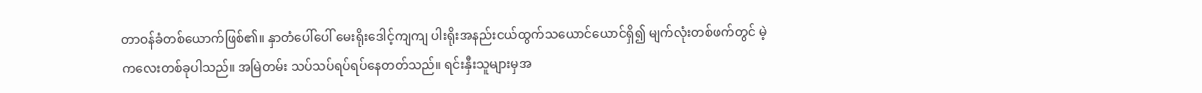တာဝန်ခံတစ်ယောက်ဖြစ်၏။ နှာတံပေါ်ပေါ် မေးရိုးဒေါင့်ကျကျ ပါးရိုးအနည်းငယ်ထွက်သယောင်ယောင်ရှိ၍ မျက်လုံးတစ်ဖက်တွင် မဲ့ကလေးတစ်ခုပါသည်။ အမြဲတမ်း သပ်သပ်ရပ်ရပ်နေတတ်သည်။ ရင်းနှီးသူများမှအ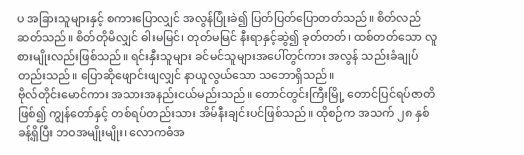ပ အခြားသူများနှင့် စကားပြောလျှင် အလွန်ပြုံးခဲ၍ ပြတ်ပြတ်ပြောတတ်သည်။ စိတ်လည် ဆတ်သည်။ စိတ်တိုမိလျှင် ဓါးမမြင်၊ တုတ်မမြင် နီးရာနှင့်ဆွဲ၍ ခုတ်တတ်၊ ထစ်တတ်သော လူစားမျိုးလည်းဖြစ်သည်။ ရင်းနှီးသူများ ခင်မင်သူများအပေါ်တွင်ကား အလွန် သည်းခံချုပ်တည်းသည်။ ပြောဆိုဖျောင်းဖျလျှင် နာယူလွယ်သော သဘောရှိသည်။
ဗိုလ်တိုင်းမောင်ကား အသားအနည်းငယ်မည်းသည်။ တောင်တွင်းကြီးမြို့ တောင်ပြင်ရပ်ဇာတိဖြစ်၍ ကျွန်တော်နှင့် တစ်ရပ်တည်းသား အိမ်နီးချင်းပင်ဖြစ်သည်။ ထိုစဉ်က အသက် ၂၈ နှစ်ခန့်ရှိပြီး ဘဝအမျိုးမျိုး၊ လောကဓံအ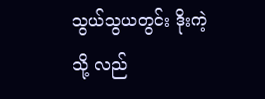သွယ်သွယတွင်း ဒိုးကဲ့သို့ လည်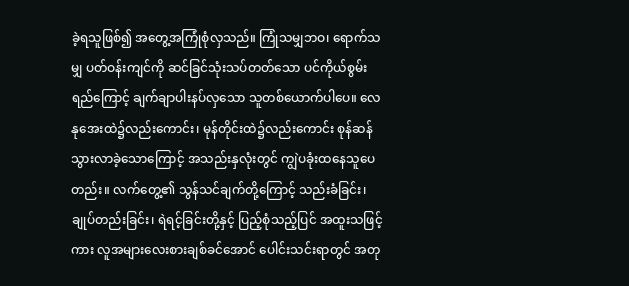ခဲ့ရသူဖြစ်၍ အတွေ့အကြုံစုံလှသည်။ ကြုံသမျှဘဝ၊ ရောက်သမျှ ပတ်ဝန်းကျင်ကို ဆင်ခြင်သုံးသပ်တတ်သော ပင်ကိုယ်စွမ်းရည်ကြောင့် ချက်ချာပါးနပ်လှသော သူတစ်ယောက်ပါပေ။ လေနုအေးထဲ၌လည်းကောင်း၊ မုန်တိုင်းထဲ၌လည်းကောင်း စုန်ဆန်သွားလာခဲ့သောကြောင့် အသည်းနှလုံးတွင် ကျွဲပခုံးထနေသူပေတည်း။ လက်တွေ့၏ သွန်သင်ချက်တို့ကြောင့် သည်းခံခြင်း၊ ချုပ်တည်းခြင်း၊ ရဲရင့်ခြင်းတို့နှင့် ပြည့်စုံသည့်ပြင် အထူးသဖြင့်ကား လူအများလေးစားချစ်ခင်အောင် ပေါင်းသင်းရာတွင် အတု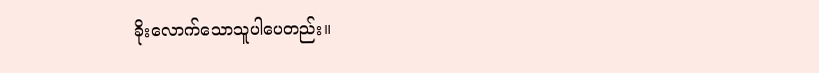ခိုးလောက်သောသူပါပေတည်း။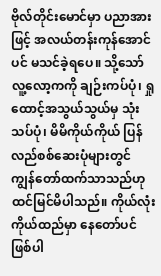ဗိုလ်တိုင်းမောင်မှာ ပညာအားဖြင့် အလယ်တန်းကုန်အောင်ပင် မသင်ခဲ့ရပေ။ သို့သော် လူ့လော့ကကို ချဉ်းကပ်ပုံ၊ ရှုထောင့်အသွယ်သွယ်မှ သုံးသပ်ပုံ၊ မိမိကိုယ်ကိုယ် ပြန်လည်စစ်ဆေးပုံများတွင် ကျွန်တော်ထက်သာသည်ဟု ထင်မြင်မိပါသည်။ ကိုယ်လုံးကိုယ်ထည်မှာ နေတော်ပင်ဖြစ်ပါ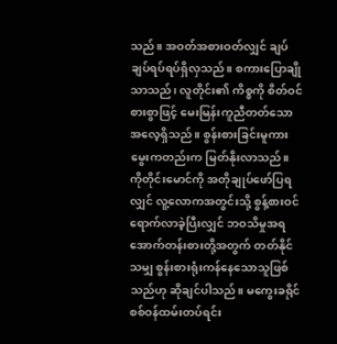သည်။ အဝတ်အစားဝတ်လျှင် ချပ်ချပ်ရပ်ရပ်ရှိလှသည်။ စကားပြောချိုသာသည်၊ လူတိုင်း၏ ကိစ္စကို စိတ်ဝင်စားစွာဖြင့် မေးမြန်းကူညီတတ်သော အလေ့ရှိသည်။ စွန်းစားခြင်းမူကား မွေးကတည်းက မြတ်နိုးလာသည်။ ကိုတိုင်းမောင်ကို အတိုချုပ်ဖော်ပြရလျှင် လူ့လောကအတွင်းသို့ စွန့်စားဝင်ရောက်လာခဲ့ပြီးလျှင် ဘဝသိမှုအရ အောက်တန်းစားတို့အတွက် တတ်နိုင်သမျှ စွန်းစားရုံးကန်နေသောသူဖြစ်သည်ဟု ဆိုချင်ပါသည်။ မကွေးခရိုင် စစ်ဝန်ထမ်းတပ်ရင်း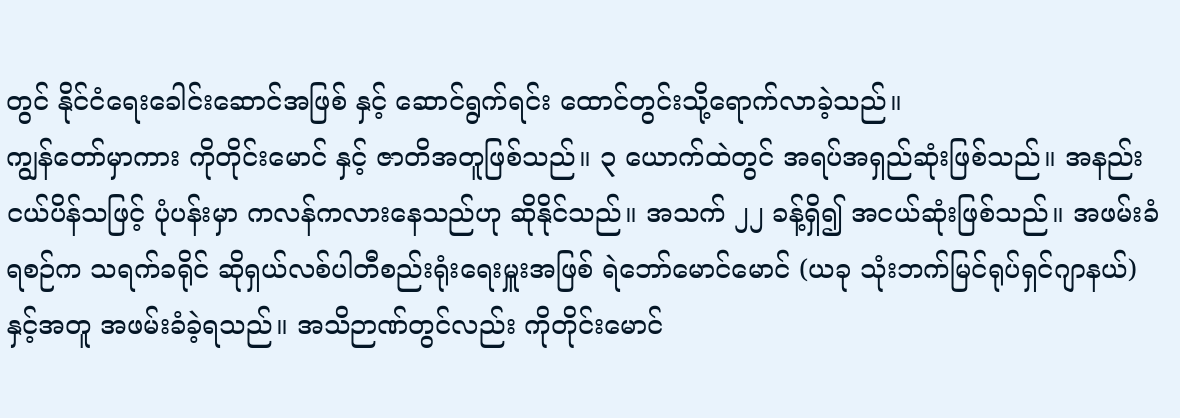တွင် နိုင်ငံရေးခေါင်းဆောင်အဖြစ် နှင့် ဆောင်ရွက်ရင်း ထောင်တွင်းသို့ရောက်လာခဲ့သည်။
ကျွန်တော်မှာကား ကိုတိုင်းမောင် နှင့် ဇာတိအတူဖြစ်သည်။ ၃ ယောက်ထဲတွင် အရပ်အရှည်ဆုံးဖြစ်သည်။ အနည်းငယ်ပိန်သဖြင့် ပုံပန်းမှာ ကလန်ကလားနေသည်ဟု ဆိုနိုင်သည်။ အသက် ၂၂ ခန့်ရှိ၍ အငယ်ဆုံးဖြစ်သည်။ အဖမ်းခံရစဉ်က သရက်ခရိုင် ဆိုရှယ်လစ်ပါတီစည်းရုံးရေးမှူးအဖြစ် ရဲဘော်မောင်မောင် (ယခု သုံးဘက်မြင်ရုပ်ရှင်ဂျာနယ်) နှင့်အတူ အဖမ်းခံခဲ့ရသည်။ အသိဉာဏ်တွင်လည်း ကိုတိုင်းမောင်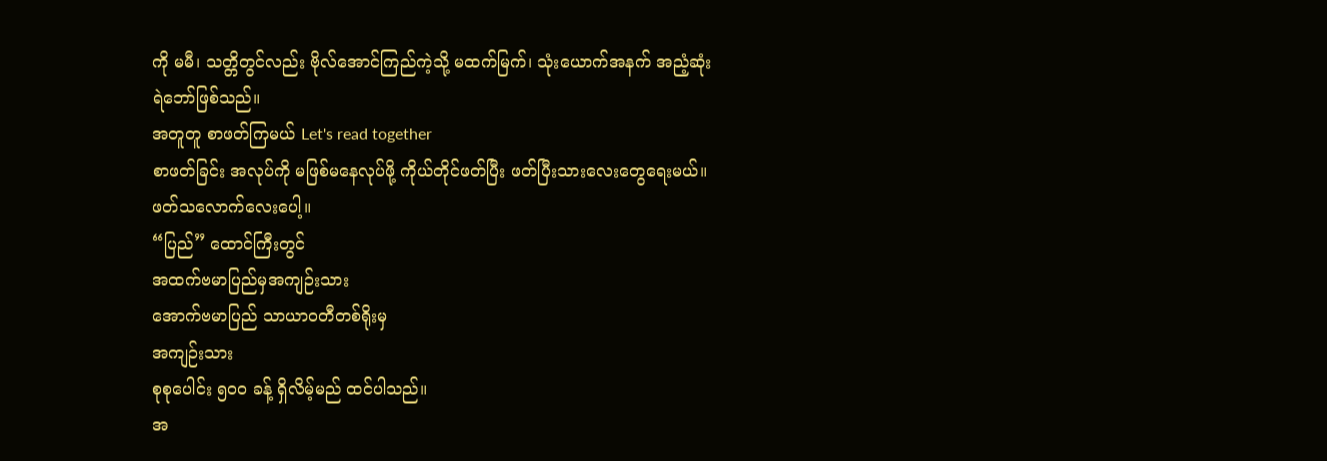ကို မမီ၊ သတ္တိတွင်လည်း ဗိုလ်အောင်ကြည်ကဲ့သို့ မထက်မြက်၊ သုံးယောက်အနက် အညံ့ဆုံးရဲဘော်ဖြစ်သည်။
အတူတူ စာဖတ်ကြမယ် Let's read together
စာဖတ်ခြင်း အလုပ်ကို မဖြစ်မနေလုပ်ဖို့ ကိုယ်တိုင်ဖတ်ပြီး ဖတ်ပြီးသားလေးတွေရေးမယ်။ ဖတ်သလောက်လေးပေါ့။
“ပြည်” ထောင်ကြီးတွင်
အထက်ဗမာပြည်မှအကျဉ်းသား
အောက်ဗမာပြည် သာယာဝတီတစ်ရိုးမှ
အကျဉ်းသား
စုစုပေါင်း ၅၀၀ ခန့် ရှိလိမ့်မည် ထင်ပါသည်။
အ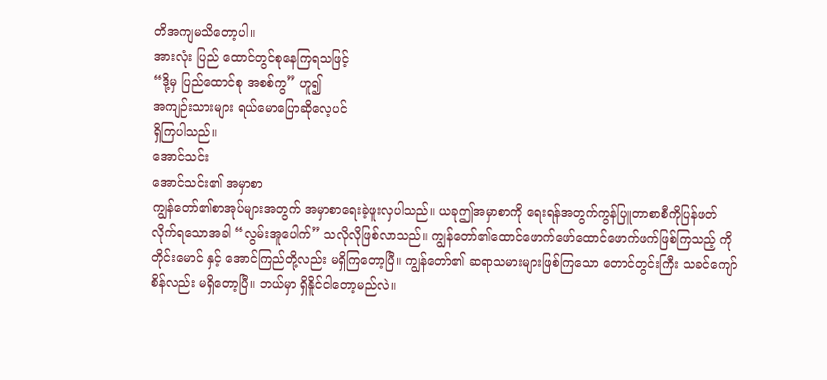တိအကျမသိတော့ပါ။
အားလုံး ပြည် ထောင်တွင်စုနေကြရသဖြင့်
“ဒို့မှ ပြည်ထောင်စု အစစ်ကွ” ဟူ၍
အကျဉ်းသားများ ရယ်မောပြောဆိုလေ့ပင်
ရှိကြပါသည်။
အောင်သင်း
အောင်သင်း၏ အမှာစာ
ကျွန်တော်၏စာအုပ်များအတွက် အမှာစာရေးခဲ့ဖူးလှပါသည်။ ယခုဤအမှာစာကို ရေးရန်အတွက်ကွန်ပြူတာစာစီကိုပြန်ဖတ်လိုက်ရသောအခါ “လွမ်းအူပေါက်” သလိုလိုဖြစ်လာသည်။ ကျွန်တော်၏ထောင်ဖောက်ဖော်ထောင်ဖောက်ဖက်ဖြစ်ကြသည့် ကိုတိုင်းမောင် နှင့် အောင်ကြည်တို့လည်း မရှိကြတော့ပြီ။ ကျွန်တော်၏ ဆရာသမားများဖြစ်ကြသော တောင်တွင်းကြီး သခင်ကျော်စိန်လည်း မရှိတော့ပြီ။ ဘယ်မှာ ရှိနိူင်ငါတော့မည်လဲ။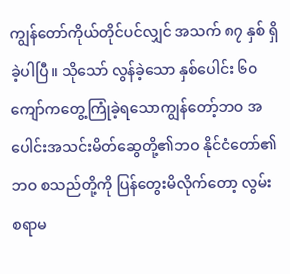ကျွန်တော်ကိုယ်တိုင်ပင်လျှင် အသက် ၈၇ နှစ် ရှိခဲ့ပါပြီ။ သိုသော် လွန်ခဲ့သော နှစ်ပေါင်း ၆၀ ကျော်ကတွေ့ကြုံခဲ့ရသောကျွန်တော့်ဘဝ အပေါင်းအသင်းမိတ်ဆွေတို့၏ဘဝ နိုင်ငံတော်၏ဘဝ စသည်တို့ကို ပြန်တွေးမိလိုက်တော့ လွမ်းစရာမ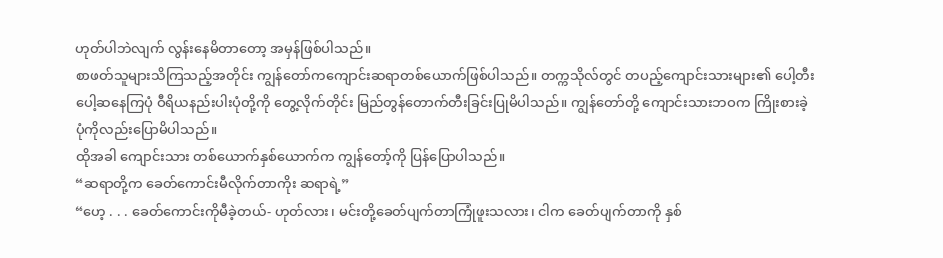ဟုတ်ပါဘဲလျက် လွန်းနေမိတာတော့ အမှန်ဖြစ်ပါသည်။
စာဖတ်သူများသိကြသည့်အတိုင်း ကျွန်တော်ကကျောင်းဆရာတစ်ယောက်ဖြစ်ပါသည်။ တက္ကသိုလ်တွင် တပည့်ကျောင်းသားများ၏ ပေါ့တီးပေါ့ဆနေကြပုံ ဝီရိယနည်းပါးပုံတို့ကို တွေ့လိုက်တိုင်း မြည်တွန်တောက်တီးခြင်းပြုမိပါသည်။ ကျွန်တော်တို့ ကျောင်းသားဘဝက ကြိုးစားခဲ့ပုံကိုလည်းပြောမိပါသည်။
ထိုအခါ ကျောင်းသား တစ်ယောက်နှစ်ယောက်က ကျွန်တော့်ကို ပြန်ပြောပါသည်။
“ဆရာတို့က ခေတ်ကောင်းမီလိုက်တာကိုး ဆရာရဲ့”
“ဟေ့ . . . ခေတ်ကောင်းကိုမီခဲ့တယ်- ဟုတ်လား၊ မင်းတို့ခေတ်ပျက်တာကြုံဖူးသလား၊ ငါက ခေတ်ပျက်တာကို နှစ်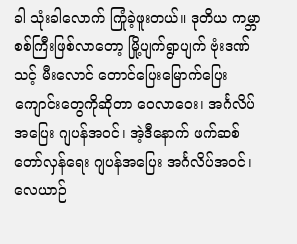ခါ သုံးခါလောက် ကြုံခဲ့ဖူးတယ်။ ဒုတိယ ကမ္ဘာစစ်ကြီးဖြစ်လာတော့ မြို့ပျက်ရွာပျက် ဗုံးဒဏ်သင့် မီးလောင် တောင်ပြေးမြောက်ပြေး ကျောင်းတွေကိုဆိုတာ ဝေလာဝေး၊ အင်္ဂလိပ်အပြေး ဂျပန်အဝင်၊ အဲ့ဒီနောက် ဖက်ဆစ်တော်လှန်ရေး ဂျပန်အပြေး အင်္ဂလိပ်အဝင်၊ လေယာဉ်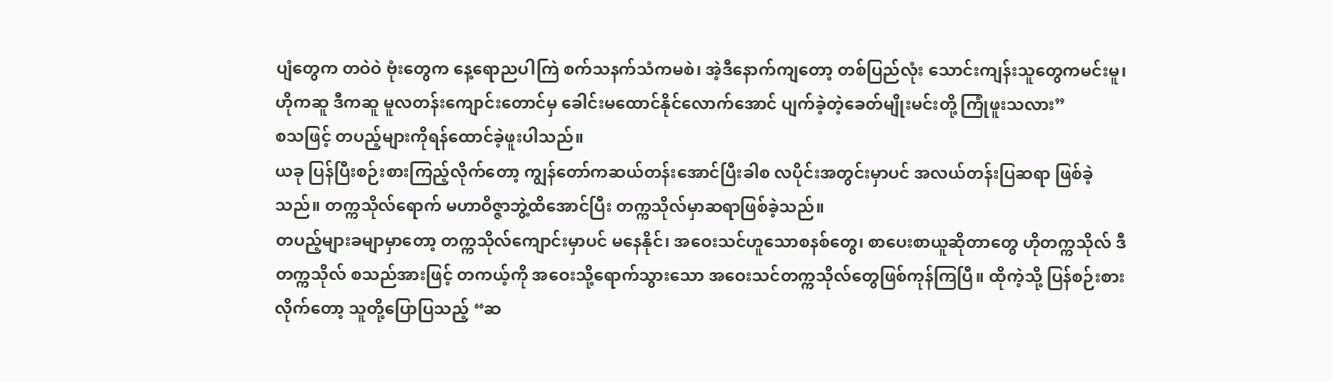ပျံတွေက တဝဲဝဲ ဗုံးတွေက နေ့ရောညပါကြဲ စက်သနက်သံကမစဲ၊ အဲ့ဒီနောက်ကျတော့ တစ်ပြည်လုံး သောင်းကျန်းသူတွေကမင်းမူ၊ ဟိုကဆူ ဒီကဆူ မူလတန်းကျောင်းတောင်မှ ခေါင်းမထောင်နိုင်လောက်အောင် ပျက်ခဲ့တဲ့ခေတ်မျိုးမင်းတို့ ကြုံဖူးသလား”
စသဖြင့် တပည့်များကိုရန်ထောင်ခဲ့ဖူးပါသည်။
ယခု ပြန်ပြီးစဉ်းစားကြည့်လိုက်တော့ ကျွန်တော်ကဆယ်တန်းအောင်ပြီးခါစ လပိုင်းအတွင်းမှာပင် အလယ်တန်းပြဆရာ ဖြစ်ခဲ့သည်။ တက္ကသိုလ်ရောက် မဟာဝိဇ္ဇာဘွဲ့ထိအောင်ပြီး တက္ကသိုလ်မှာဆရာဖြစ်ခဲ့သည်။
တပည့်များခမျာမှာတော့ တက္ကသိုလ်ကျောင်းမှာပင် မနေနိုင်၊ အဝေးသင်ဟူသောစနစ်တွေ၊ စာပေးစာယူဆိုတာတွေ ဟိုတက္ကသိုလ် ဒီတက္ကသိုလ် စသည်အားဖြင့် တကယ့်ကို အဝေးသို့ရောက်သွားသော အဝေးသင်တက္ကသိုလ်တွေဖြစ်ကုန်ကြပြီ။ ထိုကဲ့သို့ ပြန်စဉ်းစားလိုက်တော့ သူတို့ပြောပြသည့် “ဆ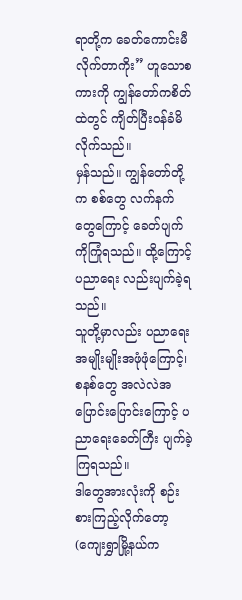ရာတို့က ခေတ်ကောင်းမီလိုက်တာကိုး” ဟူသောစကားကို ကျွန်တော်ကစိတ်ထဲတွင် ကျိတ်ပြီးဝန်ခံမိလိုက်သည်။
မှန်သည်။ ကျွန်တော်တို့က စစ်တွေ လက်နက်တွေကြောင့် ခေတ်ပျက်ကိုကြုံရသည်။ ထို့ကြောင့်ပညာရေး လည်းပျက်ခဲ့ရသည်။
သူတို့မှာလည်း ပညာရေး အမျိုးမျိုးအဖုံဖုံကြောင့်၊ စနစ်တွေ အလဲလဲအပြောင်းပြောင်းကြောင့် ပညာရေးခေတ်ကြီး ပျက်ခဲ့ကြရသည်။
ဒါတွေအားလုံးကို စဉ်းစားကြည့်လိုက်တော့ (ကျေးရွှာမြို့နယ်က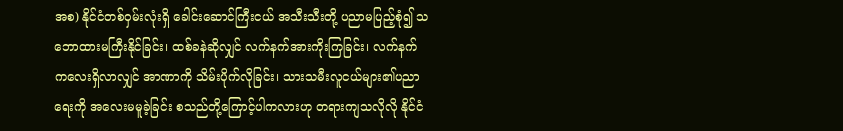အစ) နိုင်ငံတစ်ဝှမ်းလုံးရှိ ခေါင်းဆောင်ကြီးငယ် အသီးသီးတို့ ပညာမပြည့်စုံ၍ သဘောထားမကြီးနိုင်ခြင်း၊ ထစ်ခနဲဆိုလျှင် လက်နက်အားကိုးကြခြင်း၊ လက်နက်ကလေးရှိလာလျှင် အာဏာကို သိမ်းပိုက်လိုခြင်း၊ သားသမီးလူငယ်များ၏ပညာရေးကို အလေးမမူခဲ့ခြင်း စသည်တို့ကြောင့်ပါကလားဟု တရားကျသလိုလို နိုင်ငံ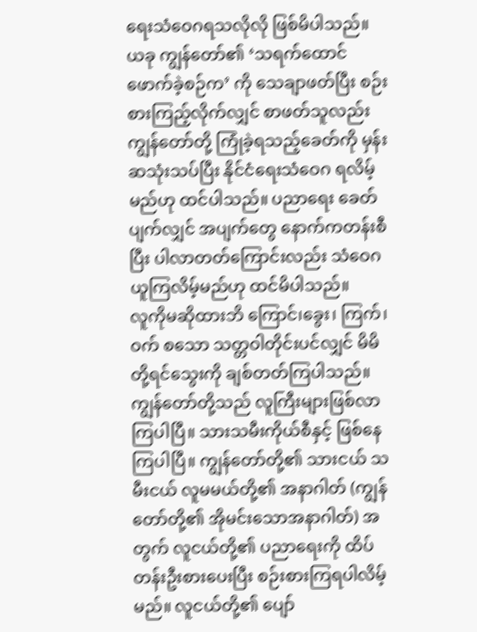ရေးသံဝေဂရသလိုလို ဖြစ်မိပါသည်။
ယခု ကျွန်တော်၏ ‘သရက်ထောင်ဖောက်ခဲ့စဉ်က’ ကို သေချာဖတ်ပြီး စဉ်းစားကြည့်လိုက်လျှင် စာဖတ်သူလည်း ကျွန်တော်တို့ ကြုံခဲ့ရသည့်ခေတ်ကို မှန်းဆသုံးသပ်ပြီး နိုင်ငံရေးသံဝေဂ ရလိမ့်မည်ဟု ထင်ပါသည်။ ပညာရေး ခေတ်ပျက်လျှင် အပျက်တွေ နောက်ကတန်းစီပြီး ပါလာတတ်ကြောင်းလည်း သံဝေဂယူကြလိမ့်မည်ဟု ထင်မိပါသည်။
လူကိုမဆိုထားဘိ ကြောင်၊ခွေး၊ ကြက်၊ ဝက် စသော သတ္တဝါတိုင်းပင်လျှင် မိမိတို့ရင်သွေးကို ချစ်တတ်ကြပါသည်။ ကျွန်တော်တို့သည် လူကြီးများဖြစ်လာကြပါပြီ။ သားသမီးကိုယ်စီနှင့် ဖြစ်နေကြပါပြီ။ ကျွန်တော်တို့၏ သားငယ် သမီးငယ် လူမမယ်တို့၏ အနာဂါတ် (ကျွန်တော်တို့၏ အိုမင်းသောအနာဂါတ်) အတွက် လူငယ်တို့၏ ပညာရေးကို ထိပ်တန်းဦးစားပေးပြီး စဉ်းစားကြရပါလိမ့်မည်။ လူငယ်တို့၏ ပျော်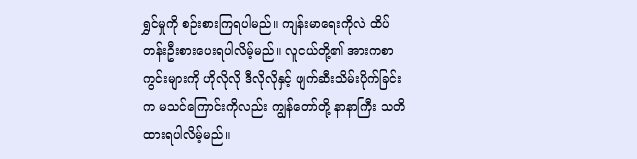ရွှင်မှုကို စဉ်းစားကြရပါမည်။ ကျန်းမာရေးကိုလဲ ထိပ်တန်းဦးစားပေးရပါလိမ့်မည်။ လူငယ်တို့၏ အားကစာကွင်းများကို ဟိုလိုလို ဒီလိုလိုနှင့် ဖျက်ဆီးသိမ်းပိုက်ခြင်းက မသင်ကြောင်းကိုလည်း ကျွန်တော်တို့ နာနာကြီး သတိထားရပါလိမ့်မည်။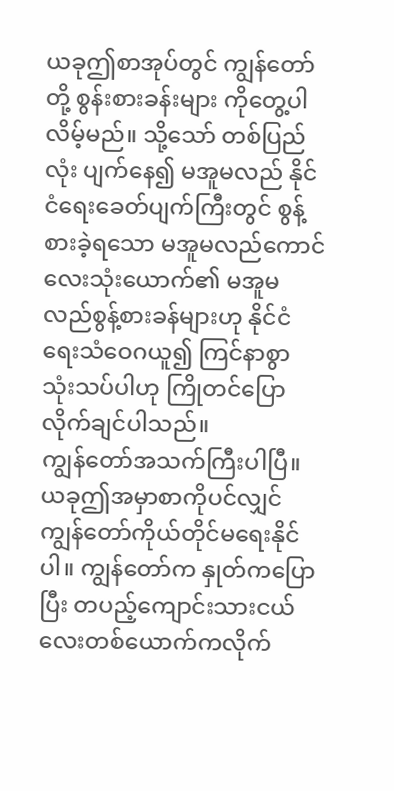ယခုဤစာအုပ်တွင် ကျွန်တော်တို့ စွန်းစားခန်းများ ကိုတွေ့ပါလိမ့်မည်။ သို့သော် တစ်ပြည်လုံး ပျက်နေ၍ မအူမလည် နိုင်ငံရေးခေတ်ပျက်ကြီးတွင် စွန့်စားခဲ့ရသော မအူမလည်ကောင်လေးသုံးယောက်၏ မအူမလည်စွန့်စားခန်များဟု နိုင်ငံရေးသံဝေဂယူ၍ ကြင်နာစွာ သုံးသပ်ပါဟု ကြိုတင်ပြောလိုက်ချင်ပါသည်။
ကျွန်တော်အသက်ကြီးပါပြီ။ ယခုဤအမှာစာကိုပင်လျှင် ကျွန်တော်ကိုယ်တိုင်မရေးနိုင်ပါ။ ကျွန်တော်က နှုတ်ကပြောပြီး တပည့်ကျောင်းသားငယ်လေးတစ်ယောက်ကလိုက်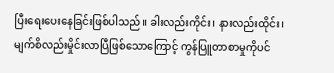ပြီးရေးပေးနေခြင်းဖြစ်ပါသည်။ ခါးလည်းကိုင်း၊ နားလည်းထိုင်း၊ မျက်စိလည်းမှိုင်းလာပြီဖြစ်သောကြောင့် ကွန်ပြူတာစာမှုကိုပင်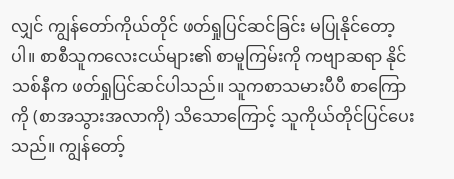လျှင် ကျွန်တော်ကိုယ်တိုင် ဖတ်ရှုပြင်ဆင်ခြင်း မပြုနိုင်တော့ပါ။ စာစီသူကလေးငယ်များ၏ စာမူကြမ်းကို ကဗျာဆရာ နိုင်သစ်နီက ဖတ်ရှုပြင်ဆင်ပါသည်။ သူကစာသမားပီပီ စာကြောကို (စာအသွားအလာကို) သိသောကြောင့် သူကိုယ်တိုင်ပြင်ပေးသည်။ ကျွန်တော့်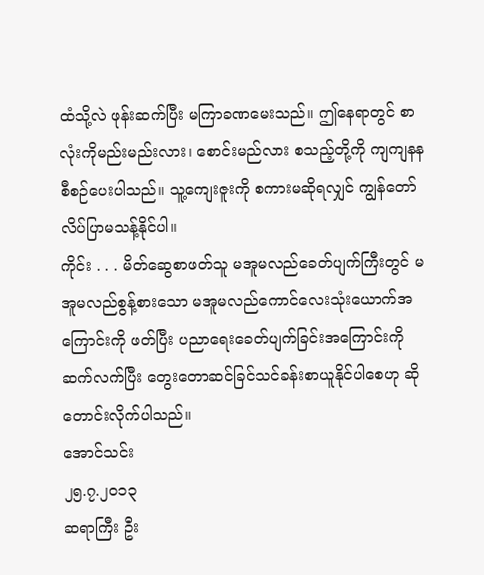ထံသို့လဲ ဖုန်းဆက်ပြီး မကြာခဏမေးသည်။ ဤနေရာတွင် စာလုံးကိုမည်းမည်းလား၊ စောင်းမည်လား စသည့်တို့ကို ကျကျနန စီစဉ်ပေးပါသည်။ သူ့ကျေးဇူးကို စကားမဆိုရလျှင် ကျွန်တော် လိပ်ပြာမသန့်နိုင်ပါ။
ကိုင်း . . . မိတ်ဆွေစာဖတ်သူ မအူမလည်ခေတ်ပျက်ကြီးတွင် မအူမလည်စွန့်စားသော မအူမလည်ကောင်လေးသုံးယောက်အကြောင်းကို ဖတ်ပြီး ပညာရေးခေတ်ပျက်ခြင်းအကြောင်းကို ဆက်လက်ပြီး တွေးတောဆင်ခြင်သင်ခန်းစာယူနိုင်ပါစေဟု ဆိုတောင်းလိုက်ပါသည်။
အောင်သင်း
၂၅.၇.၂၀၁၃
ဆရာကြီး ဦး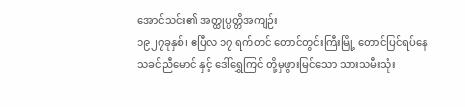အောင်သင်း၏ အတ္ထုပ္ပတ္တိအကျဉ်း
၁၉၂၇ခုနှစ်၊ ဧပြီလ ၁၇ ရက်တင် တောင်တွင်းကြီးမြို့ တောင်ပြင်ရပ်နေ
သခင်ညီမောင် နှင့် ဒေါ်ရွှေကြင် တို့မှဖွားမြင်သော သားသမီးသုံး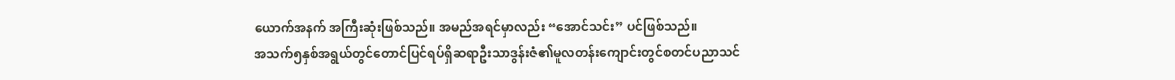ယောက်အနက် အကြီးဆုံးဖြစ်သည်။ အမည်အရင်မှာလည်း “အောင်သင်း” ပင်ဖြစ်သည်။
အသက်၅နှစ်အရွယ်တွင်တောင်ပြင်ရပ်ရှိဆရာဦးသာဒွန်းဇံ၏မူလတန်းကျောင်းတွင်စတင်ပညာသင်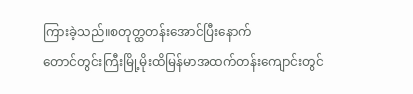ကြားခဲ့သည်။စတုတ္ထတန်းအောင်ပြီးနောက်
တောင်တွင်းကြီးမြို့မိုးထိမြန်မာအထက်တန်းကျောင်းတွင်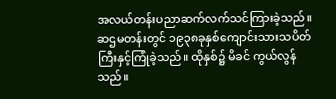အလယ်တန်းပညာဆက်လက်သင်ကြားခဲ့သည်။ ဆဌမတန်းတွင် ၁၉၃၈ခုနှစ်ကျောင်းသားသပိတ်ကြီးနှင့်ကြုံခဲ့သည်။ ထိုနှစ်၌ မိခင် ကွယ်လွန်သည်။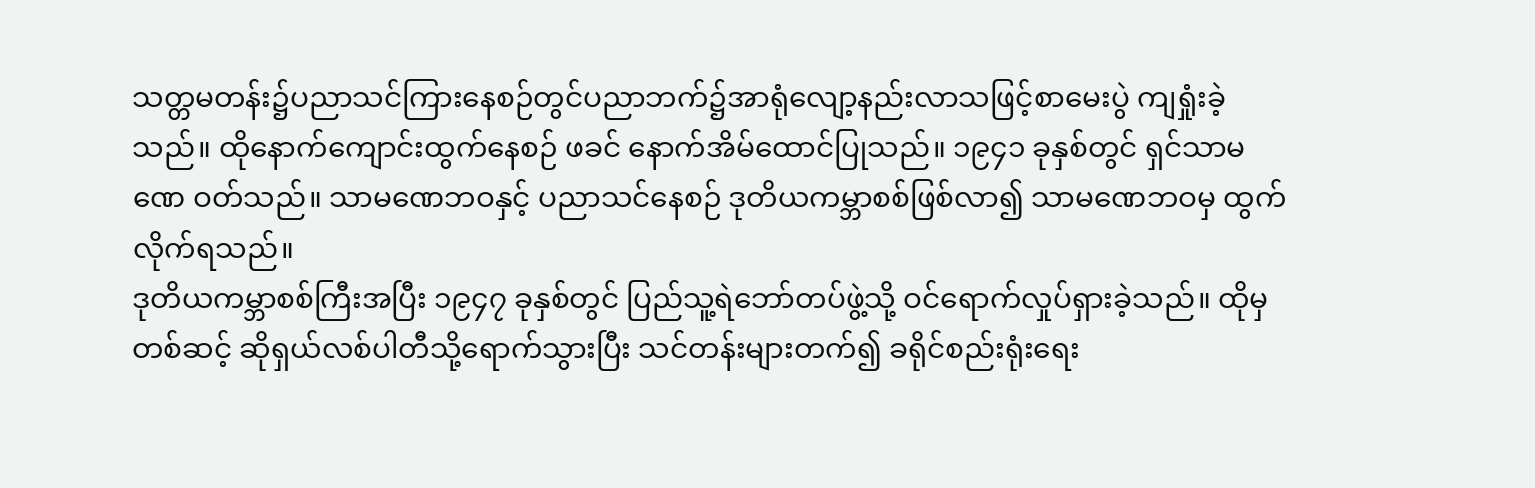သတ္တမတန်း၌ပညာသင်ကြားနေစဉ်တွင်ပညာဘက်၌အာရုံလျော့နည်းလာသဖြင့်စာမေးပွဲ ကျရှုံးခဲ့သည်။ ထိုနောက်ကျောင်းထွက်နေစဉ် ဖခင် နောက်အိမ်ထောင်ပြုသည်။ ၁၉၄၁ ခုနှစ်တွင် ရှင်သာမဏေ ဝတ်သည်။ သာမဏေဘဝနှင့် ပညာသင်နေစဉ် ဒုတိယကမ္ဘာစစ်ဖြစ်လာ၍ သာမဏေဘဝမှ ထွက်လိုက်ရသည်။
ဒုတိယကမ္ဘာစစ်ကြီးအပြီး ၁၉၄၇ ခုနှစ်တွင် ပြည်သူ့ရဲဘော်တပ်ဖွဲ့သို့ ဝင်ရောက်လှုပ်ရှားခဲ့သည်။ ထိုမှတစ်ဆင့် ဆိုရှယ်လစ်ပါတီသို့ရောက်သွားပြီး သင်တန်းများတက်၍ ခရိုင်စည်းရုံးရေး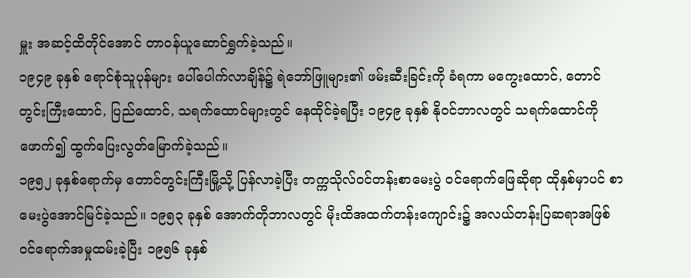မှူး အဆင့်ထိတိုင်အောင် တာဝန်ယူဆောင်ရွှက်ခဲ့သည်။
၁၉၄၉ ခုနှစ် ရောင်စုံသူပုန်များ ပေါ်ပေါက်လာချိန်၌ ရဲဘော်ဖြူများ၏ ဖမ်းဆီးခြင်းကို ခံရကာ မကွေးထောင်, တောင်တွင်းကြီးထောင်, ပြည်ထောင်, သရက်ထောင်များတွင် နေထိုင်ခဲ့ရပြီး ၁၉၄၉ ခုနှစ် နိုဝင်ဘာလတွင် သရက်ထောင်ကို ဖောက်၍ ထွက်ပြေးလွတ်မြောက်ခဲ့သည်။
၁၉၅၂ ခုနှစ်ရောက်မှ တောင်တွင်းကြီးမြို့သို့ ပြန်လာခဲ့ပြီး တက္ကသိုလ်ဝင်တန်းစာမေးပွဲ ဝင်ရောက်ဖြေဆိုရာ ထိုနှစ်မှာပင် စာမေးပွဲအောင်မြင်ခဲ့သည်။ ၁၉၅၃ ခုနှစ် အောက်တိုဘာလတွင် မိုးထိအထက်တန်းကျောင်း၌ အလယ်တန်းပြဆရာအဖြစ် ဝင်ရောက်အမှုထမ်းခဲ့ပြီး ၁၉၅၆ ခုနှစ်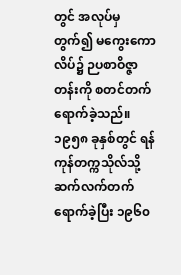တွင် အလုပ်မှတွက်၍ မကွေးကောလိပ်၌ ဉပစာဝိဇ္ဇာတန်းကို စတင်တက်ရောက်ခဲ့သည်။ ၁၉၅၈ ခုနှစ်တွင် ရန်ကုန်တက္ကသိုလ်သို့ ဆက်လက်တက်ရောက်ခဲ့ပြီး ၁၉၆၀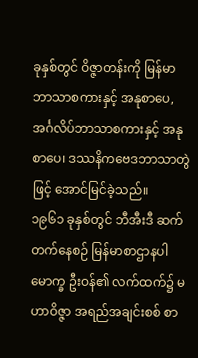ခုနှစ်တွင် ဝိဇ္ဇာတန်းကို မြန်မာဘာသာစကားနှင့် အနုစာပေ, အင်္ဂလိပ်ဘာသာစကားနှင့် အနုစာပေ၊ ဒဿနိကဗေဒဘာသာတွဲဖြင့် အောင်မြင်ခဲ့သည်။
၁၉၆၁ ခုနှစ်တွင် ဘီအီးဒီ ဆက်တက်နေစဉ် မြန်မာစာဌာနပါမောက္ခ ဦးဝန်၏ လက်ထက်၌ မဟာဝိဇ္ဇာ အရည်အချင်းစစ် စာ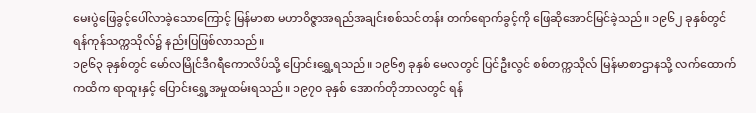မေးပွဲဖြေခွင့်ပေါ်လာခဲ့သောကြောင့် မြန်မာစာ မဟာဝိဇ္ဇာအရည်အချင်းစစ်သင်တန်း တက်ရောက်ခွင့်ကို ဖြေဆိုအောင်မြင်ခဲ့သည်။ ၁၉၆၂ ခုနှစ်တွင် ရန်ကုန်သက္ကသိုလ်၌ နည်းပြဖြစ်လာသည်။
၁၉၆၃ ခုနှစ်တွင် မော်လမြိုင်ဒီဂရီကောလိပ်သို့ ပြောင်းရွှေ့ရသည်။ ၁၉၆၅ ခုနှစ် မေလတွင် ပြင်ဦးလွင် စစ်တက္ကသိုလ် မြန်မာစာဌာနသို့ လက်ထောက်ကထိက ရာထူးနှင့် ပြောင်းရွှေ့အမှုထမ်းရသည်။ ၁၉၇၀ ခုနှစ် အောက်တိုဘာလတွင် ရန်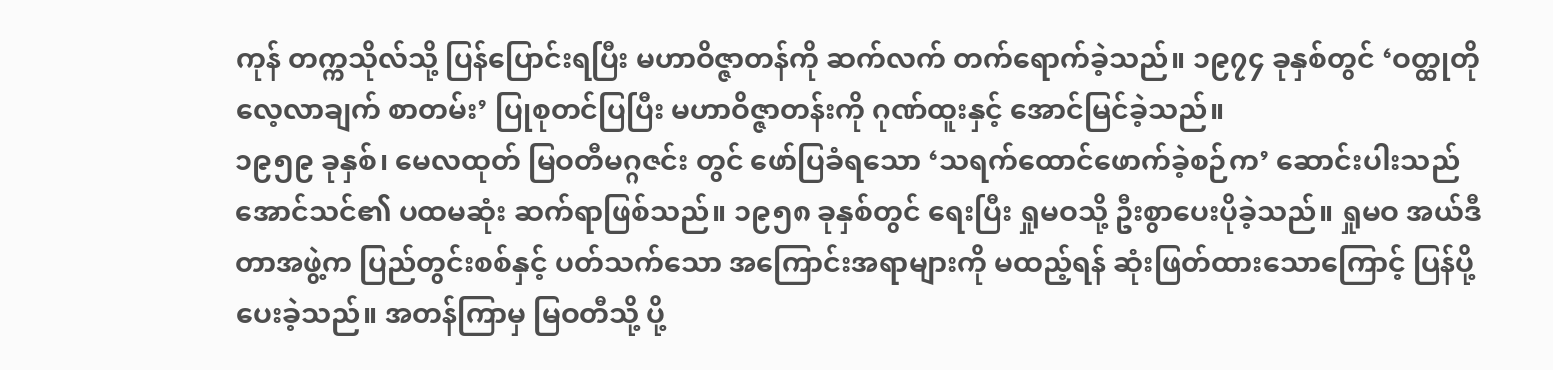ကုန် တက္ကသိုလ်သို့ ပြန်ပြောင်းရပြီး မဟာဝိဇ္ဇာတန်ကို ဆက်လက် တက်ရောက်ခဲ့သည်။ ၁၉၇၄ ခုနှစ်တွင် ‘ဝတ္ထုတိုလေ့လာချက် စာတမ်း’ ပြုစုတင်ပြပြီး မဟာဝိဇ္ဇာတန်းကို ဂုဏ်ထူးနှင့် အောင်မြင်ခဲ့သည်။
၁၉၅၉ ခုနှစ်၊ မေလထုတ် မြဝတီမဂ္ဂဇင်း တွင် ဖော်ပြခံရသော ‘သရက်ထောင်ဖောက်ခဲ့စဉ်က’ ဆောင်းပါးသည် အောင်သင်၏ ပထမဆုံး ဆက်ရာဖြစ်သည်။ ၁၉၅၈ ခုနှစ်တွင် ရေးပြီး ရှုမဝသို့ ဦးစွာပေးပိုခဲ့သည်။ ရှုမဝ အယ်ဒီတာအဖွဲ့က ပြည်တွင်းစစ်နှင့် ပတ်သက်သော အကြောင်းအရာများကို မထည့်ရန် ဆုံးဖြတ်ထားသောကြောင့် ပြန်ပို့ပေးခဲ့သည်။ အတန်ကြာမှ မြဝတီသို့ ပို့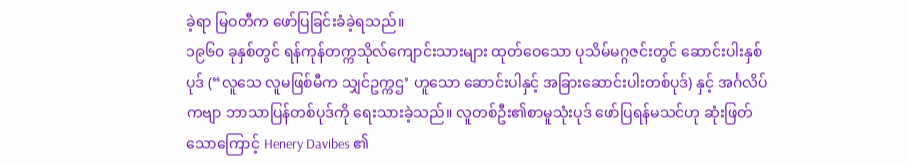ခဲ့ရာ မြဝတီက ဖော်ပြခြင်းခံခဲ့ရသည်။
၁၉၆၀ ခုနှစ်တွင် ရန်ကုန်တက္ကသိုလ်ကျောင်းသားများ ထုတ်ဝေသော ပုသိမ်မဂ္ဂဇင်းတွင် ဆောင်းပါးနှစ်ပုဒ် (“လူသေ လူမဖြစ်မီက သျှင်ဥက္ကဌ’ ဟူသော ဆောင်းပါနှင့် အခြားဆောင်းပါးတစ်ပုဒ်) နှင့် အင်္ဂလိပ်ကဗျာ ဘာသာပြန်တစ်ပုဒ်ကို ရေးသားခဲ့သည်။ လူတစ်ဦး၏စာမူသုံးပုဒ် ဖော်ပြရန်မသင်ဟု ဆုံးဖြတ်သောကြောင့် Henery Davibes ၏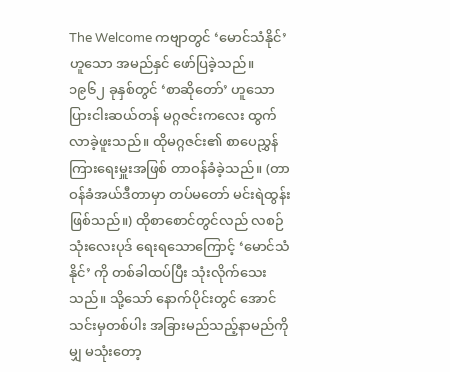The Welcome ကဗျာတွင် ‘မောင်သံနိုင်’ ဟူသော အမည်နှင် ဖော်ပြခဲ့သည်။
၁၉၆၂ ခုနှစ်တွင် ‘စာဆိုတော်’ ဟူသော ပြားငါးဆယ်တန် မဂ္ဂဇင်းကလေး ထွက်လာခဲ့ဖူးသည်။ ထိုမဂ္ဂဇင်း၏ စာပေညွှန်ကြားရေးမှူးအဖြစ် တာဝန်ခံခဲ့သည်။ (တာဝန်ခံအယ်ဒီတာမှာ တပ်မတော် မင်းရဲထွန်းဖြစ်သည်။) ထိုစာစောင်တွင်လည် လစဉ်သုံးလေးပုဒ် ရေးရသောကြောင့် ‘မောင်သံနိုင်’ ကို တစ်ခါထပ်ပြီး သုံးလိုက်သေးသည်။ သို့သော် နောက်ပိုင်းတွင် အောင်သင်းမှတစ်ပါး အခြားမည်သည့်နာမည်ကိုမျှ မသုံးတော့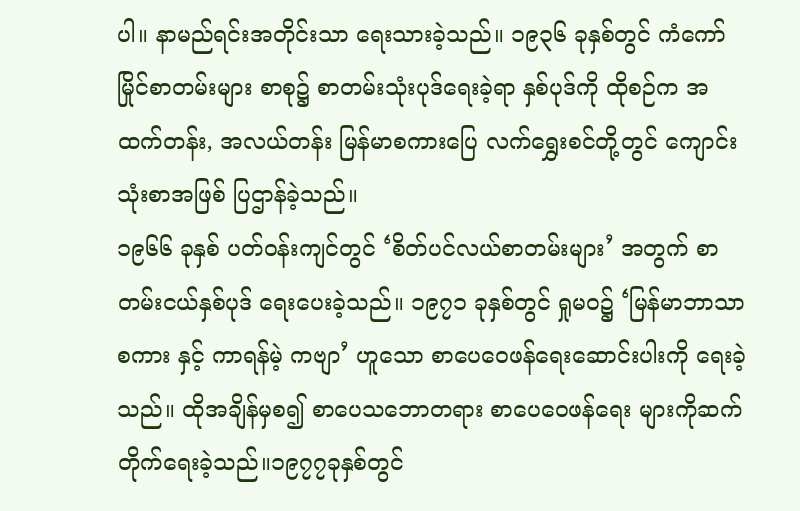ပါ။ နာမည်ရင်းအတိုင်းသာ ရေးသားခဲ့သည်။ ၁၉၃၆ ခုနှစ်တွင် ကံကော်မြိုင်စာတမ်းများ စာစု၌ စာတမ်းသုံးပုဒ်ရေးခဲ့ရာ နှစ်ပုဒ်ကို ထိုစဉ်က အထက်တန်း, အလယ်တန်း မြန်မာစကားပြေ လက်ရွှေးစင်တို့တွင် ကျောင်းသုံးစာအဖြစ် ပြဌာန်ခဲ့သည်။
၁၉၆၆ ခုနှစ် ပတ်ဝန်းကျင်တွင် ‘စိတ်ပင်လယ်စာတမ်းများ’ အတွက် စာတမ်းငယ်နှစ်ပုဒ် ရေးပေးခဲ့သည်။ ၁၉၇၁ ခုနှစ်တွင် ရှုမဝ၌ ‘မြန်မာဘာသာစကား နှင့် ကာရန်မဲ့ ကဗျာ’ ဟူသော စာပေဝေဖန်ရေးဆောင်းပါးကို ရေးခဲ့သည်။ ထိုအချိန်မှစ၍ စာပေသဘောတရား စာပေဝေဖန်ရေး များကိုဆက်တိုက်ရေးခဲ့သည်။၁၉၇၇ခုနှစ်တွင်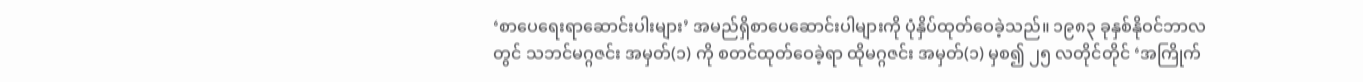‘စာပေရေးရာဆောင်းပါးများ’ အမည်ရှိစာပေဆောင်းပါများကို ပုံနှိပ်ထုတ်ဝေခဲ့သည်။ ၁၉၈၃ ခုနှစ်နိုဝင်ဘာလတွင် သဘင်မဂ္ဂဇင်း အမှတ်(၁) ကို စတင်ထုတ်ဝေခဲ့ရာ ထိုမဂ္ဂဇင်း အမှတ်(၁) မှစ၍ ၂၅ လတိုင်တိုင် ‘အကြိုက်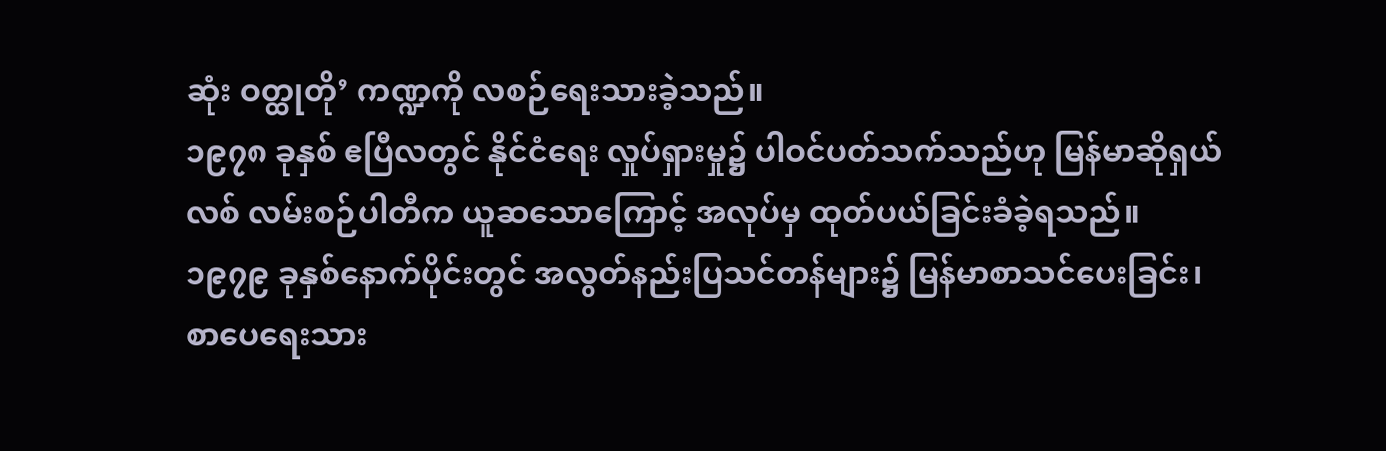ဆုံး ဝတ္ထုတို’ ကဏ္ဍကို လစဉ်ရေးသားခဲ့သည်။
၁၉၇၈ ခုနှစ် ဧပြီလတွင် နိုင်ငံရေး လှုပ်ရှားမှု၌ ပါဝင်ပတ်သက်သည်ဟု မြန်မာဆိုရှယ်လစ် လမ်းစဉ်ပါတီက ယူဆသောကြောင့် အလုပ်မှ ထုတ်ပယ်ခြင်းခံခဲ့ရသည်။
၁၉၇၉ ခုနှစ်နောက်ပိုင်းတွင် အလွတ်နည်းပြသင်တန်များ၌ မြန်မာစာသင်ပေးခြင်း၊ စာပေရေးသား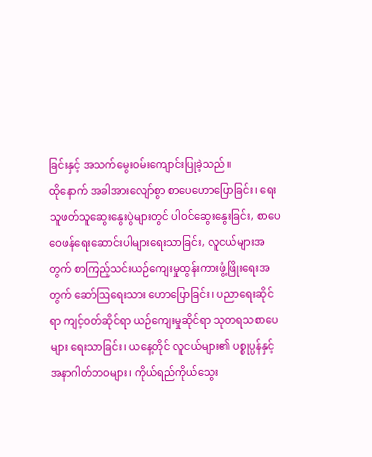ခြင်းနှင့် အသက်မွေးဝမ်းကျောင်းပြုခဲ့သည်။
ထိုနောက် အခါအားလျော်စွာ စာပေဟောပြောခြင်း၊ ရေးသူဖတ်သူဆွေးနွေးပွဲများတွင် ပါဝင်ဆွေးနွေးခြင်း, စာပေဝေဖန်ရေးဆောင်းပါများရေးသာခြင်း, လူငယ်များအတွက် စာကြည့်သင်းယဉ်ကျေးမှုထွန်းကားဖွံ့ဖြိုးရေးအတွက် ဆော်ဩရေးသား ဟောပြောခြင်း၊ ပညာရေးဆိုင်ရာ ကျင့်ဝတ်ဆိုင်ရာ ယဉ်ကျေးမှုဆိုင်ရာ သုတရသစာပေများ ရေးသာခြင်း၊ ယနေ့တိုင် လူငယ်များ၏ ပစ္စုပ္ပန်နှင့် အနာဂါတ်ဘဝများ၊ ကိုယ်ရည်ကိုယ်သွေး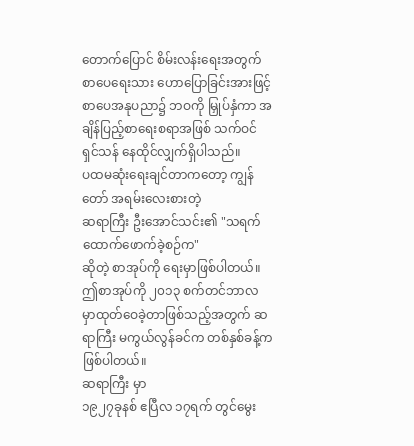တောက်ပြောင် စိမ်းလန်းရေးအတွက် စာပေရေးသား ဟောပြောခြင်းအားဖြင့် စာပေအနုပညာ၌ ဘဝကို မြှုပ်နှံကာ အချိန်ပြည့်စာရေးစရာအဖြစ် သက်ဝင်ရှင်သန် နေထိုင်လျှက်ရှိပါသည်။
ပထမဆုံးရေးချင်တာကတော့ ကျွန်တော် အရမ်းလေးစားတဲ့
ဆရာကြီး ဦးအောင်သင်း၏ "သရက်ထောက်ဖောက်ခဲ့စဉ်က"
ဆိုတဲ့ စာအုပ်ကို ရေးမှာဖြစ်ပါတယ်။
ဤစာအုပ်ကို ၂၀၁၃ စက်တင်ဘာလ မှာထုတ်ဝေခဲ့တာဖြစ်သည့်အတွက် ဆရာကြီး မကွယ်လွန်ခင်က တစ်နှစ်ခန့်ကဖြစ်ပါတယ်။
ဆရာကြီး မှာ
၁၉၂၇ခုနစ် ဧပြီလ ၁၇ရက် တွင်မွေး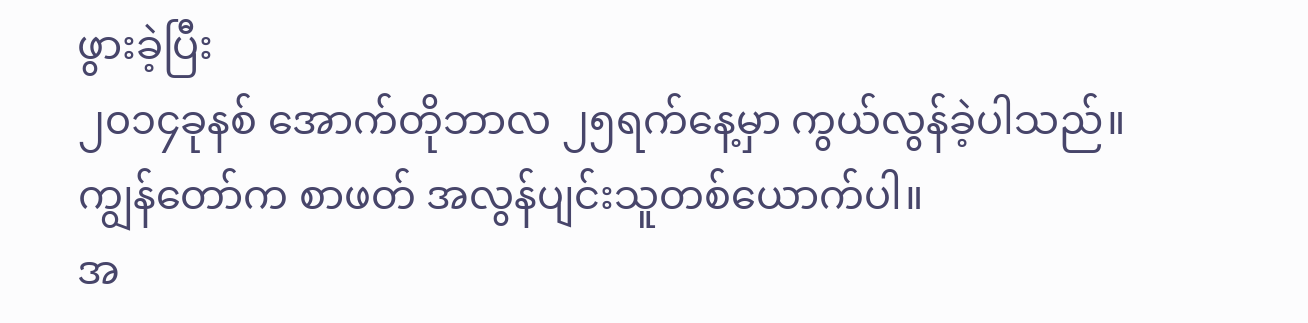ဖွားခဲ့ပြီး
၂၀၁၄ခုနစ် အောက်တိုဘာလ ၂၅ရက်နေ့မှာ ကွယ်လွန်ခဲ့ပါသည်။
ကျွန်တော်က စာဖတ် အလွန်ပျင်းသူတစ်ယောက်ပါ။
အ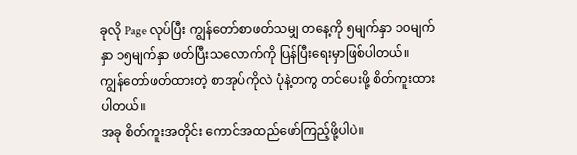ခုလို Page လုပ်ပြီး ကျွန်တော်စာဖတ်သမျှ တနေ့ကို ၅မျက်နှာ ၁၀မျက်နှာ ၁၅မျက်နှာ ဖတ်ပြီးသလောက်ကို ပြန်ပြီးရေးမှာဖြစ်ပါတယ်။
ကျွန်တော်ဖတ်ထားတဲ့ စာအုပ်ကိုလဲ ပုံနဲ့တကွ တင်ပေးဖို့ စိတ်ကူးထားပါတယ်။
အခု စိတ်ကူးအတိုင်း ကောင်အထည်ဖော်ကြည့်ဖို့ပါပဲ။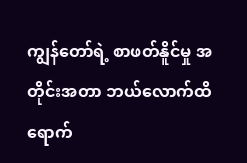ကျွန်တော်ရဲ့ စာဖတ်နိူင်မှု အတိုင်းအတာ ဘယ်လောက်ထိရောက်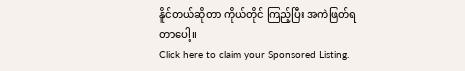နိူင်တယ်ဆိုတာ ကိုယ်တိုင် ကြည့်ပြီး အကဲဖြတ်ရတာပေါ့။
Click here to claim your Sponsored Listing.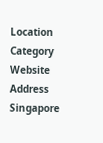Location
Category
Website
Address
Singapore